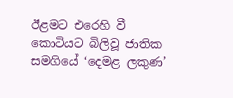ඊළමට එරෙහි වී කොටියට බිලිවූ ජාතික සමගියේ ‘දෙමළ ලකුණ’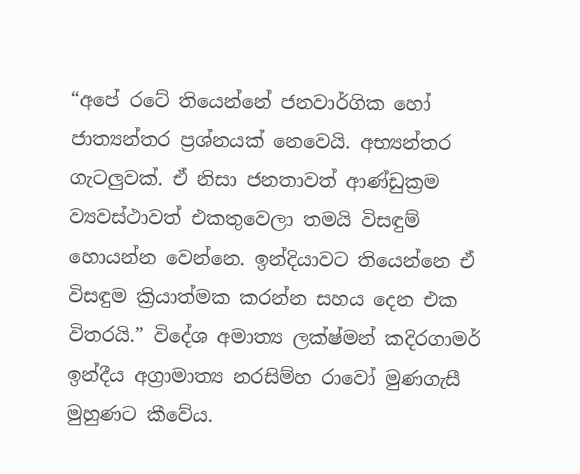“අපේ රටේ තියෙන්නේ ජනවාර්ගික හෝ ජාත්‍යන්තර ප්‍රශ්නයක් නෙවෙයි. අභ්‍යන්තර ගැටලුවක්. ඒ නිසා ජනතාවත් ආණ්ඩුක්‍රම ව්‍යවස්ථාවත් එකතුවෙලා තමයි විසඳුම් හොයන්න වෙන්නෙ. ඉන්දියාවට තියෙන්නෙ ඒ විසඳුම ක්‍රියාත්මක කරන්න සහය දෙන එක විතරයි.” විදේශ අමාත්‍ය ලක්ෂ්මන් කදිරගාමර් ඉන්දීය අග්‍රාමාත්‍ය නරසිම්හ රාවෝ මුණගැසී මුහුණට කීවේය.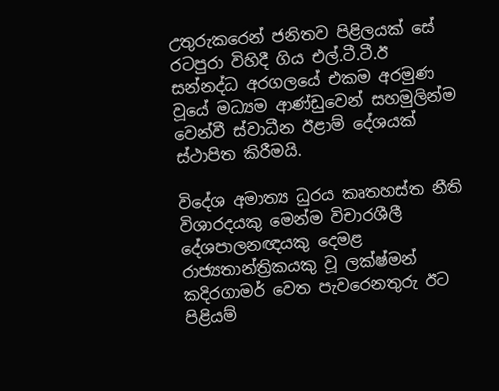උතුරුකරෙන් ජනිතව පිළිලයක් සේ රටපුරා විහිදී ගිය එල්.ටී.ටී.ඊ සන්නද්ධ අරගලයේ එකම අරමුණ වූයේ මධ්‍යම ආණ්ඩුවෙන් සහමුලින්ම වෙන්වී ස්වාධීන ඊළාම් දේශයක් ස්ථාපිත කිරීමයි.

විදේශ අමාත්‍ය ධුරය කෘතහස්ත නීති විශාරදයකු මෙන්ම විචාරශීලී දේශපාලනඥයකු දෙමළ රාජ්‍යතාන්ත්‍රිකයකු වූ ලක්ෂ්මන් කදිරගාමර් වෙත පැවරෙනතුරු ඊට පිළියම්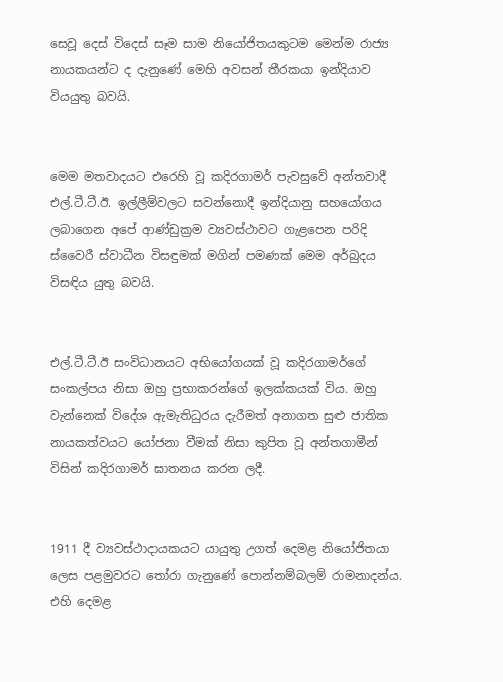සෙවූ දෙස් විදෙස් සෑම සාම නියෝජිතයකුටම මෙන්ම රාජ්‍ය නායකයන්ට ද දැනුණේ මෙහි අවසන් තීරකයා ඉන්දියාව වියයුතු බවයි.


මෙම මතවාදයට එරෙහි වූ කදිරගාමර් පැවසුවේ අන්තවාදී එල්.ටී.ටී.ඊ. ඉල්ලීම්වලට සවන්නොදී ඉන්දියානු සහයෝගය ලබාගෙන අපේ ආණ්ඩුක්‍රම ව්‍යවස්ථාවට ගැළපෙන පරිදි ස්වෛරී ස්වාධීන විසඳුමක් මගින් පමණක් මෙම අර්බුදය විසඳිය යුතු බවයි.


එල්.ටී.ටී.ඊ සංවිධානයට අභියෝගයක් වූ කදිරගාමර්ගේ සංකල්පය නිසා ඔහු ප්‍රභාකරන්ගේ ඉලක්කයක් විය. ඔහු වැන්නෙක් විදේශ ඇමැතිධුරය දැරීමත් අනාගත සුළු ජාතික නායකත්වයට යෝජනා වීමක් නිසා කුපිත වූ අන්තගාමීන් විසින් කදිරගාමර් ඝාතනය කරන ලදී.


1911 දී ව්‍යවස්ථාදායකයට යායුතු උගත් දෙමළ නියෝජිතයා ලෙස පළමුවරට තෝරා ගැනුණේ පොන්නම්බලම් රාමනාදන්ය. එහි දෙමළ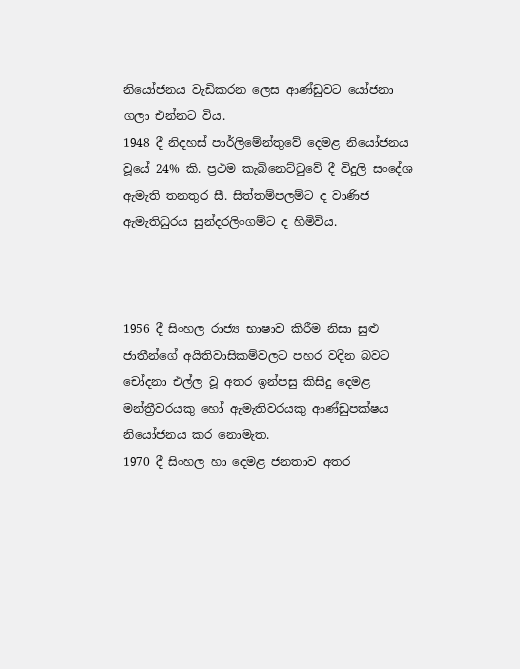නියෝජනය වැඩිකරන ලෙස ආණ්ඩුවට යෝජනා ගලා එන්නට විය.
1948 දී නිදහස් පාර්ලිමේන්තුවේ දෙමළ නියෝජනය වූයේ 24% කි. ප්‍රථම කැබිනෙට්ටුවේ දී විදුලි සංදේශ ඇමැති තනතුර සී. සිත්තම්පලම්ට ද වාණිජ ඇමැතිධුරය සුන්දරලිංගම්ට ද හිමිවිය.



1956 දී සිංහල රාජ්‍ය භාෂාව කිරීම නිසා සුළු ජාතීන්ගේ අයිතිවාසිකම්වලට පහර වදින බවට චෝදනා එල්ල වූ අතර ඉන්පසු කිසිදු දෙමළ මන්ත්‍රීවරයකු හෝ ඇමැතිවරයකු ආණ්ඩුපක්ෂය නියෝජනය කර නොමැත.
1970 දී සිංහල හා දෙමළ ජනතාව අතර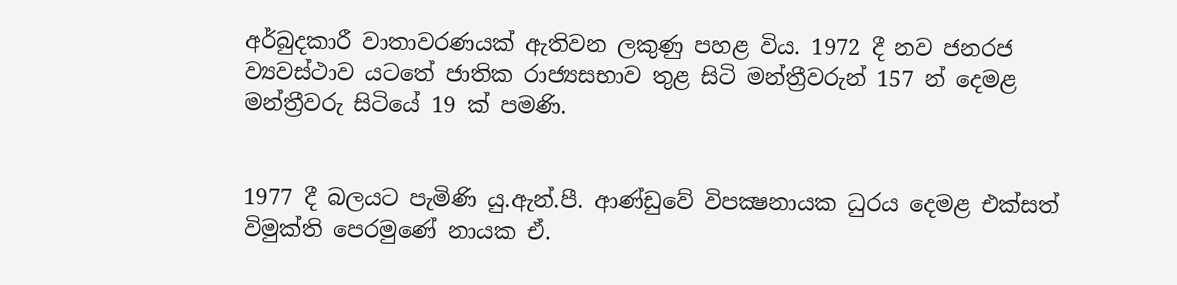අර්බුදකාරී වාතාවරණයක් ඇතිවන ලකුණු පහළ විය. 1972 දී නව ජනරජ ව්‍යවස්ථාව යටතේ ජාතික රාජ්‍යසභාව තුළ සිටි මන්ත්‍රීවරුන් 157 න් දෙමළ මන්ත්‍රීවරු සිටියේ 19 ක් පමණි.


1977 දී බලයට පැමිණි යු.ඇන්.පී. ආණ්ඩුවේ විපක්‍ෂනායක ධුරය දෙමළ එක්සත් විමුක්ති පෙරමුණේ නායක ඒ.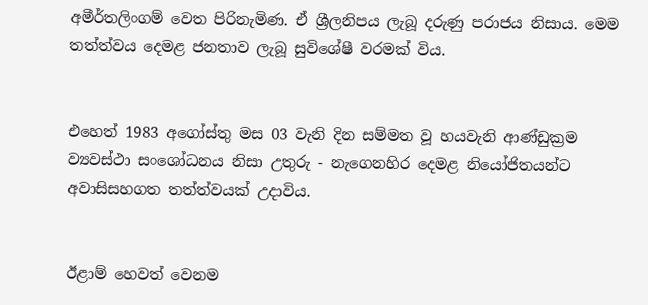අමීර්තලිංගම් වෙත පිරිනැමිණ. ඒ ශ්‍රීලනිපය ලැබූ දරුණු පරාජය නිසාය. මෙම තත්ත්වය දෙමළ ජනතාව ලැබූ සුවිශේෂී වරමක් විය.


එහෙත් 1983 අගෝස්තු මස 03 වැනි දින සම්මත වූ හයවැනි ආණ්ඩුක්‍රම ව්‍යවස්ථා සංශෝධනය නිසා උතුරු - නැගෙනහිර දෙමළ නියෝජිතයන්ට අවාසිසහගත තත්ත්වයක් උදාවිය.


ඊළාම් හෙවත් වෙනම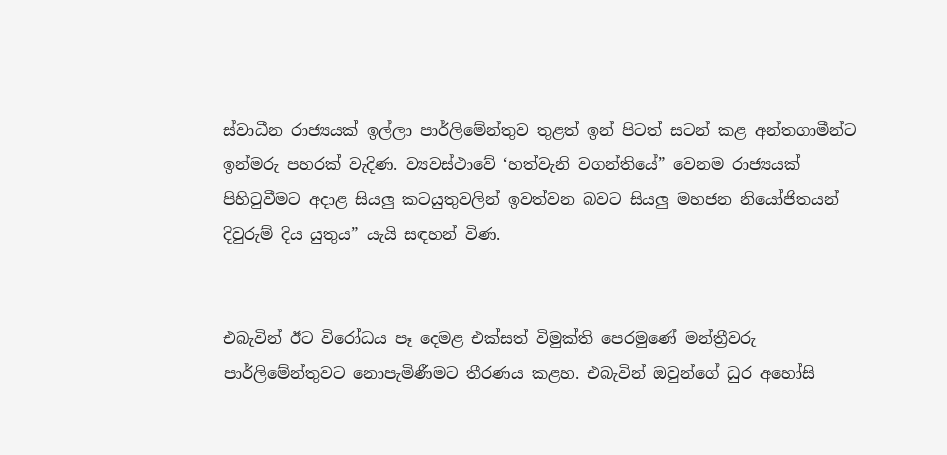ස්වාධීන රාජ්‍යයක් ඉල්ලා පාර්ලිමේන්තුව තුළත් ඉන් පිටත් සටන් කළ අන්තගාමීන්ට ඉන්මරු පහරක් වැදිණ. ව්‍යවස්ථාවේ ‘හත්වැනි වගන්තියේ” වෙනම රාජ්‍යයක් පිහිටුවීමට අදාළ සියලු කටයුතුවලින් ඉවත්වන බවට සියලු මහජන නියෝජිතයන් දිවුරුම් දිය යුතුය” යැයි සඳහන් විණ.


එබැවින් ඊට විරෝධය පෑ දෙමළ එක්සත් විමුක්ති පෙරමුණේ මන්ත්‍රීවරු පාර්ලිමේන්තුවට නොපැමිණීමට තීරණය කළහ. එබැවින් ඔවුන්ගේ ධුර අහෝසි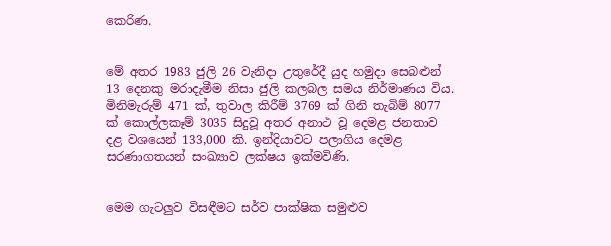කෙරිණ.


මේ අතර 1983 ජුලි 26 වැනිදා උතුරේදී යුද හමුදා සෙබළුන් 13 දෙනකු මරාදැමීම නිසා ජුලි කලබල සමය නිර්මාණය විය. මිනිමැරුම් 471 ක්, තුවාල කිරීම් 3769 ක් ගිනි තැබිම් 8077 ක් කොල්ලකෑම් 3035 සිදුවූ අතර අනාථ වූ දෙමළ ජනතාව දළ වශයෙන් 133,000 කි. ඉන්දියාවට පලාගිය දෙමළ සරණාගතයන් සංඛ්‍යාව ලක්ෂය ඉක්මවිණි.


මෙම ගැටලුව විසඳීමට සර්ව පාක්ෂික සමුළුව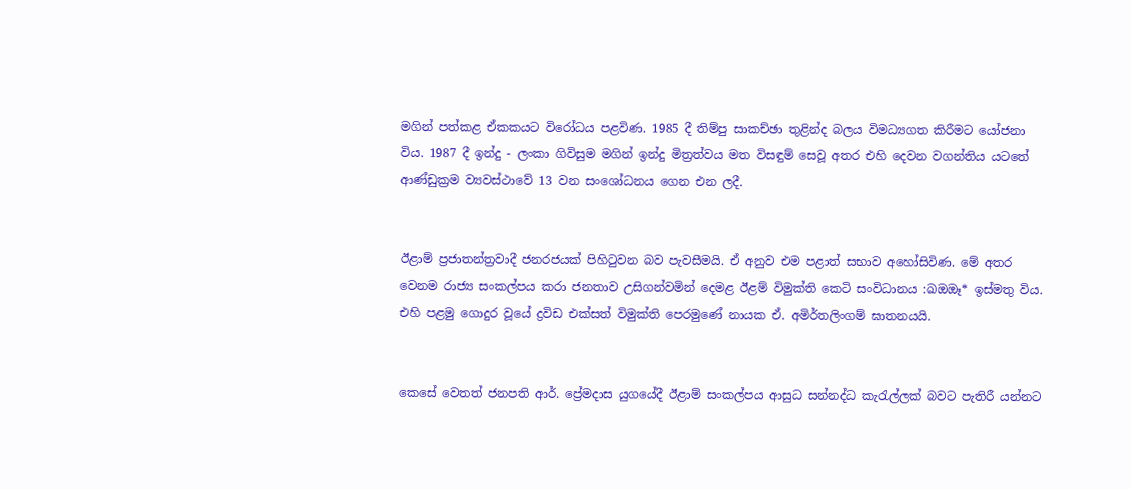මගින් පත්කළ ඒකකයට විරෝධය පළවිණ. 1985 දී තිම්පු සාකච්ඡා තුළින්ද බලය විමධ්‍යගත කිරීමට යෝජනා විය. 1987 දී ඉන්දු - ලංකා ගිවිසුම මගින් ඉන්දු මිත්‍රත්වය මත විසඳුම් සෙවූ අතර එහි දෙවන වගන්තිය යටතේ ආණ්ඩුක්‍රම ව්‍යවස්ථාවේ 13 වන සංශෝධනය ගෙන එන ලදී.


ඊළාම් ප්‍රජාතන්ත්‍රවාදී ජනරජයක් පිහිටුවන බව පැවසීමයි. ඒ අනුව එම පළාත් සභාව අහෝසිවිණ. මේ අතර වෙනම රාජ්‍ය සංකල්පය කරා ජනතාව උසිගන්වමින් දෙමළ ඊළම් විමුක්ති කෙටි සංවිධානය :ඛඔඔෑ* ඉස්මතු විය.
එහි පළමු ගොදුර වූයේ ද්‍රවිඩ එක්සත් විමුක්ති පෙරමුණේ නායක ඒ. අමිර්තලිංගම් ඝාතනයයි.


කෙසේ වෙතත් ජනපති ආර්. ප්‍රේමදාස යුගයේදී ඊළාම් සංකල්පය ආසුධ සන්නද්ධ කැරැල්ලක් බවට පැතිරී යන්නට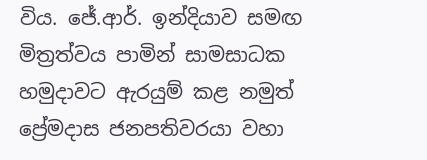විය. ජේ.ආර්. ඉන්දියාව සමඟ මිත්‍රත්වය පාමින් සාමසාධක හමුදාවට ඇරයුම් කළ නමුත් ප්‍රේමදාස ජනපතිවරයා වහා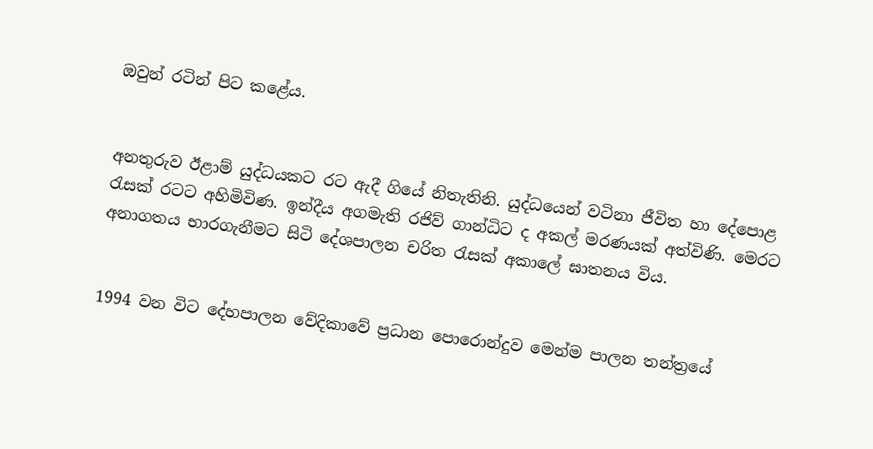ඔවුන් රටින් පිට කළේය.


අනතුරුව ඊළාම් යුද්ධයකට රට ඇදී ගියේ නිතැතිනි. යුද්ධයෙන් වටිනා ජීවිත හා දේපොළ රැසක් රටට අහිමිවිණ. ඉන්දීය අගමැති රජිව් ගාන්ධිට ද අකල් මරණයක් අත්විණි. මෙරට අනාගතය භාරගැනීමට සිටි දේශපාලන චරිත රැසක් අකාලේ ඝාතනය විය.


1994 වන විට දේහපාලන වේදිකාවේ ප්‍රධාන පොරොන්දුව මෙන්ම පාලන තන්ත්‍රයේ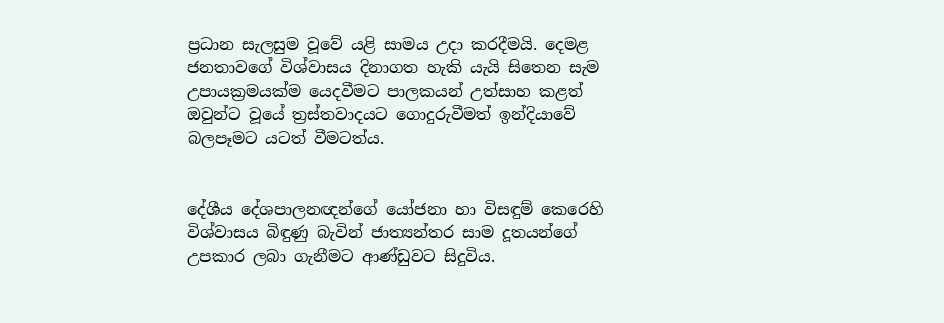ප්‍රධාන සැලසුම වූවේ යළි සාමය උදා කරදීමයි. දෙමළ ජනතාවගේ විශ්වාසය දිනාගත හැකි යැයි සිතෙන සැම උපායක්‍රමයක්ම යෙදවීමට පාලකයන් උත්සාහ කළත් ඔවුන්ට වූයේ ත්‍රස්තවාදයට ගොදුරුවීමත් ඉන්දියාවේ බලපෑමට යටත් වීමටත්ය.


දේශීය දේශපාලනඥන්ගේ යෝජනා හා විසඳුම් කෙරෙහි විශ්වාසය බිඳුණු බැවින් ජාත්‍යන්තර සාම දූතයන්ගේ උපකාර ලබා ගැනීමට ආණ්ඩුවට සිදුවිය.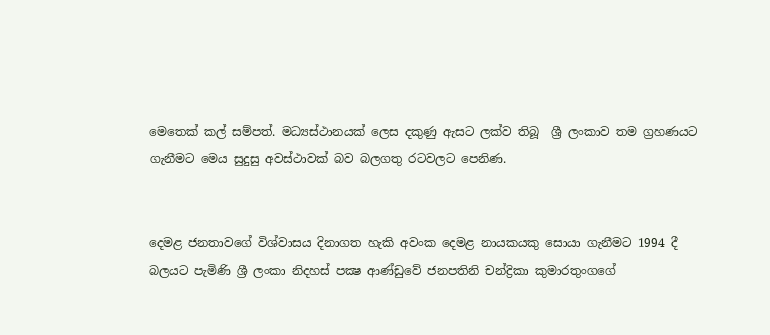මෙතෙක් කල් සම්පත්. මධ්‍යස්ථානයක් ලෙස දකුණු ඇසට ලක්ව තිබූ  ශ්‍රී ලංකාව තම ග්‍රහණයට ගැනීමට මෙය සුදුසු අවස්ථාවක් බව බලගතු රටවලට පෙනිණ.


දෙමළ ජනතාවගේ විශ්වාසය දිනාගත හැකි අවංක දෙමළ නායකයකු සොයා ගැනීමට 1994 දී බලයට පැමිණි ශ්‍රී ලංකා නිදහස් පක්‍ෂ ආණ්ඩුවේ ජනපතිනි චන්ද්‍රිකා කුමාරතුංගගේ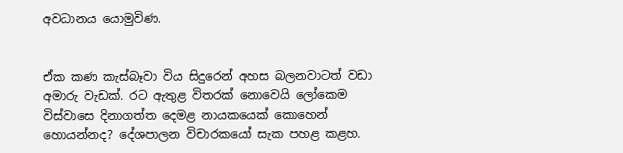අවධානය යොමුවිණ.


ඒක කණ කැස්බෑවා විය සිදුරෙන් අහස බලනවාටත් වඩා අමාරු වැඩක්. රට ඇතුළ විතරක් නොවෙයි ලෝකෙම විස්වාසෙ දිනාගත්ත දෙමළ නායකයෙක් කොහෙන් හොයන්නද? දේශපාලන විචාරකයෝ සැක පහළ කළහ.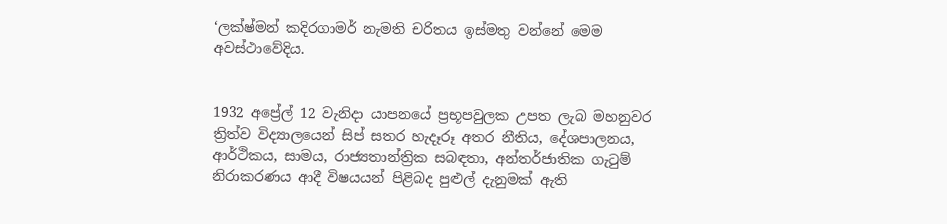‘ලක්ෂ්මන් කදිරගාමර් නැමති චරිතය ඉස්මතු වන්නේ මෙම අවස්ථාවේදිය.


1932 අප්‍රේල් 12 වැනිදා යාපනයේ ප්‍රභූපවුලක උපත ලැබ මහනුවර ත්‍රිත්ව විද්‍යාලයෙන් සිප් සතර හැදෑරූ අතර නීතිය, දේශපාලනය, ආර්ථිකය, සාමය, රාජ්‍යතාන්ත්‍රික සබඳතා, අන්තර්ජාතික ගැටුම් නිරාකරණය ආදී විෂයයන් පිළිබද පුළුල් දැනුමක් ඇති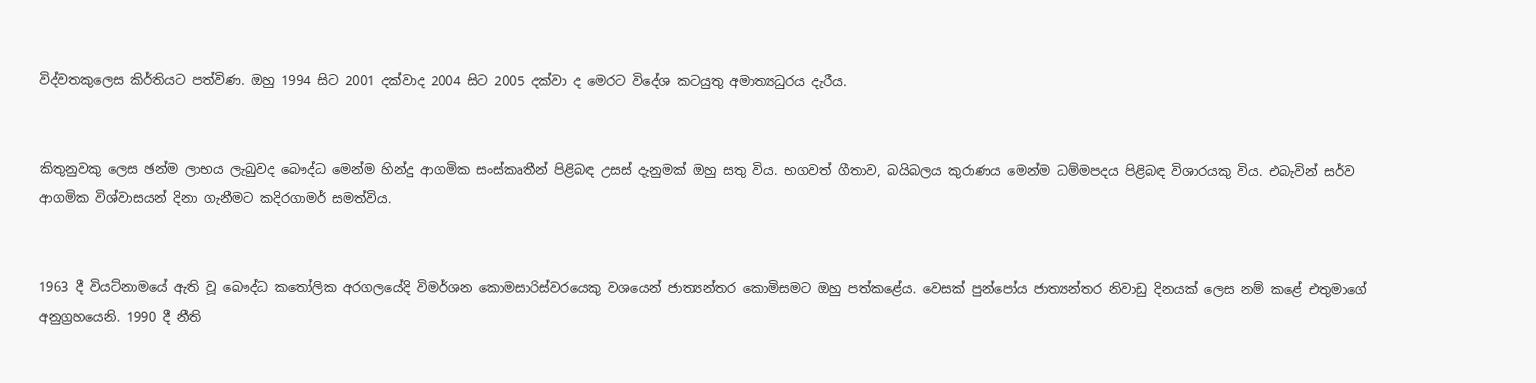විද්වතකුලෙස කිර්තියට පත්විණ. ඔහු 1994 සිට 2001 දක්වාද 2004 සිට 2005 දක්වා ද මෙරට විදේශ කටයුතු අමාත්‍යධුරය දැරීය.


කිතුනුවකු ලෙස ඡන්ම ලාභය ලැබුවද බෞද්ධ මෙන්ම හින්දු ආගමික සංස්කෘතීන් පිළිබඳ උසස් දැනුමක් ඔහු සතු විය. භගවත් ගීතාව, බයිබලය කුරාණය මෙන්ම ධම්මපදය පිළිබඳ විශාරයකු විය. එබැවින් සර්ව ආගමික විශ්වාසයන් දිනා ගැනීමට කදිරගාමර් සමත්විය.


1963 දී වියට්නාමයේ ඇති වූ බෞද්ධ කතෝලික අරගලයේදි විමර්ශන කොමසාරිස්වරයෙකු වශයෙන් ජාත්‍යන්තර කොමිසමට ඔහු පත්කළේය. වෙසක් පුන්පෝය ජාත්‍යන්තර නිවාඩු දිනයක් ලෙස නම් කළේ එතුමාගේ අනුග්‍රහයෙනි. 1990 දී නීති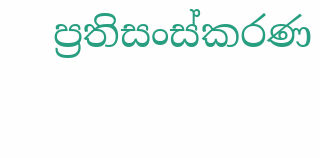ප්‍රතිසංස්කරණ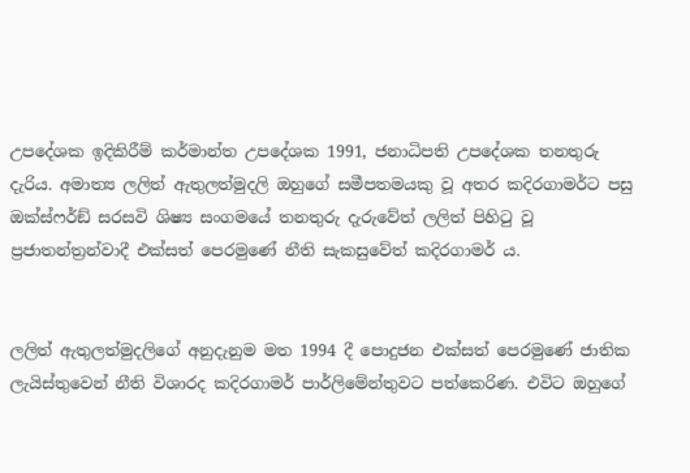උපදේශක ඉදිකිරීම් කර්මාන්ත උපදේශක 1991, ජනාධිපති උපදේශක තනතුරු දැරිය. අමාත්‍ය ලලිත් ඇතුලත්මුදලි ඔහුගේ සමීපතමයකු වූ අතර කදිරගාමර්ට පසු ඔක්ස්ෆර්ඞ් සරසවි ශිෂ්‍ය සංගමයේ තනතුරු දැරුවේත් ලලිත් පිහිටු වූ ප්‍රජාතන්ත්‍රන්වාදී එක්සත් පෙරමුණේ නීති සැකසුවේත් කදිරගාමර් ය.


ලලිත් ඇතුලත්මුදලිගේ අනුදැනුම මත 1994 දී පොදුජන එක්සත් පෙරමුණේ ජාතික ලැයිස්තුවෙන් නීති විශාරද කදිරගාමර් පාර්ලිමේන්තුවට පත්කෙරිණ. එවිට ඔහුගේ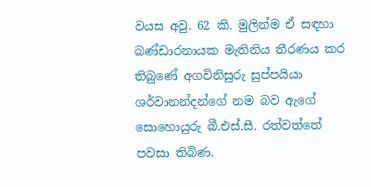වයස අවු. 62 කි. මුලින්ම ඒ සඳහා බණ්ඩාරනායක මැතිනිය තීරණය කර තිබුණේ අගවිනිසුරු සුප්පයියා ශර්වානන්දන්ගේ නම බව ඇගේ සොහොයුරු බී.එස්.සී. රත්වත්තේ පවසා තිබිණ.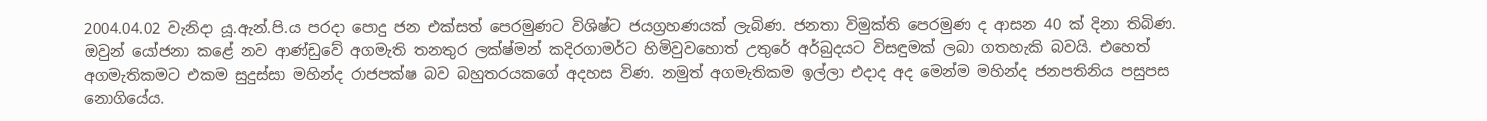2004.04.02 වැනිදා යූ.ඇන්.පි.ය පරදා පොදු ජන එක්සත් පෙරමුණට විශිෂ්ට ජයග්‍රහණයක් ලැබිණ. ජනතා විමුක්ති පෙරමුණ ද ආසන 40 ක් දිනා තිබිණ. ඔවුන් යෝජනා කළේ නව ආණ්ඩුවේ අගමැති තනතුර ලක්ෂ්මන් කදිරගාමර්ට හිමිවුවහොත් උතුරේ අර්බුදයට විසඳුමක් ලබා ගතහැකි බවයි. එහෙත් අගමැතිකමට එකම සුදුස්සා මහින්ද රාජපක්ෂ බව බහුතරයකගේ අදහස විණ. නමුත් අගමැතිකම ඉල්ලා එදාද අද මෙන්ම මහින්ද ජනපතිනිය පසුපස නොගියේය.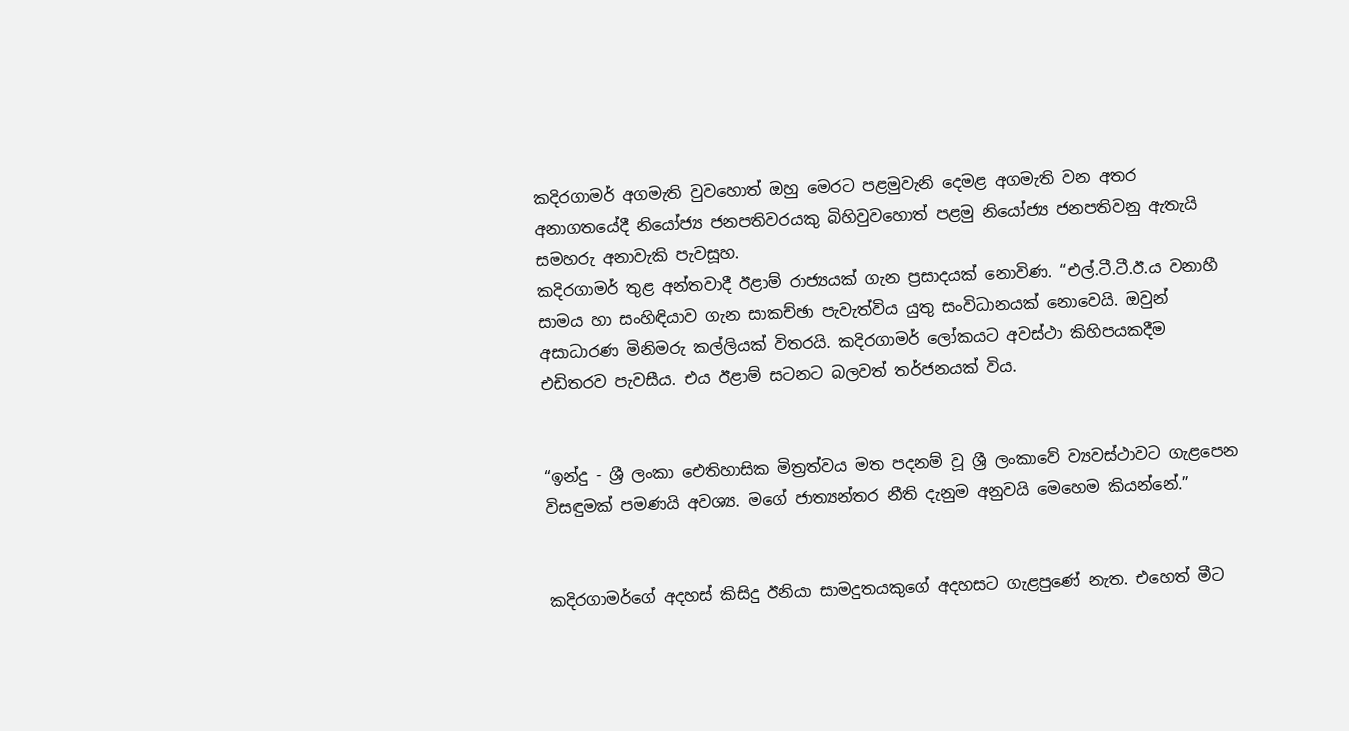කදිරගාමර් අගමැති වුවහොත් ඔහු මෙරට පළමුවැනි දෙමළ අගමැති වන අතර අනාගතයේදී නියෝජ්‍ය ජනපතිවරයකු බිහිවුවහොත් පළමු නියෝජ්‍ය ජනපතිවනු ඇතැයි සමහරු අනාවැකි පැවසූහ.
කදිරගාමර් තුළ අන්තවාදී ඊළාම් රාජ්‍යයක් ගැන ප්‍රසාදයක් නොවිණ. “එල්.ටී.ටී.ඊ.ය වනාහී සාමය හා සංහිඳියාව ගැන සාකච්ඡා පැවැත්විය යුතු සංවිධානයක් නොවෙයි. ඔවුන් අසාධාරණ මිනිමරු කල්ලියක් විතරයි. කදිරගාමර් ලෝකයට අවස්ථා කිහිපයකදීම එඩිතරව පැවසීය. එය ඊළාම් සටනට බලවත් තර්ජනයක් විය.


“ඉන්දු - ශ්‍රී ලංකා ඓතිහාසික මිත්‍රත්වය මත පදනම් වූ ශ්‍රී ලංකාවේ ව්‍යවස්ථාවට ගැළපෙන විසඳුමක් පමණයි අවශ්‍ය. මගේ ජාත්‍යන්තර නීති දැනුම අනුවයි මෙහෙම කියන්නේ.”


කදිරගාමර්ගේ අදහස් කිසිදු ඊනියා සාමදුතයකුගේ අදහසට ගැළපුණේ නැත. එහෙත් මීට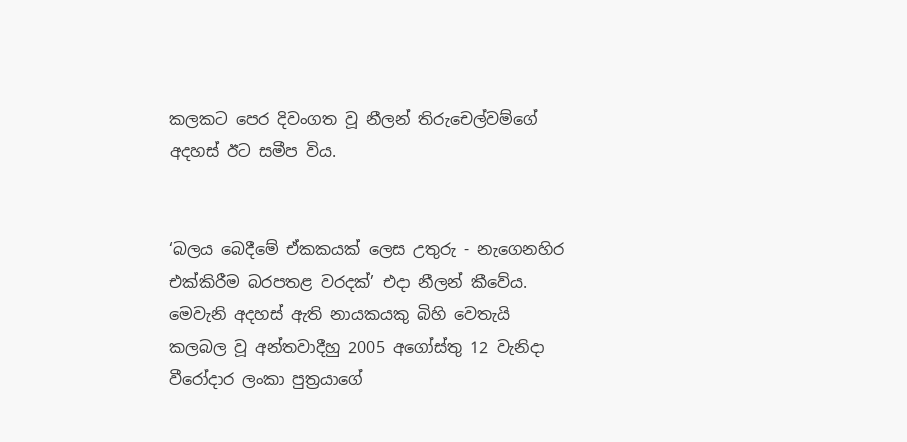කලකට පෙර දිවංගත වූ නීලන් තිරුචෙල්වම්ගේ අදහස් ඊට සමීප විය.


‘බලය බෙදීමේ ඒකකයක් ලෙස උතුරු - නැගෙනහිර එක්කිරීම බරපතළ වරදක්’ එදා නීලන් කීවේය. මෙවැනි අදහස් ඇති නායකයකු බිහි වෙතැයි කලබල වූ අන්තවාදීහු 2005 අගෝස්තු 12 වැනිදා වීරෝදාර ලංකා පුත්‍රයාගේ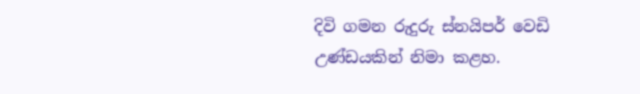දිවි ගමන රුදුරු ස්නයිපර් වෙඩි උණ්ඩයකින් නිමා කළහ.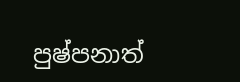පුෂ්පනාත්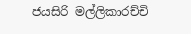ජයසිරි මල්ලිකාරච්චි